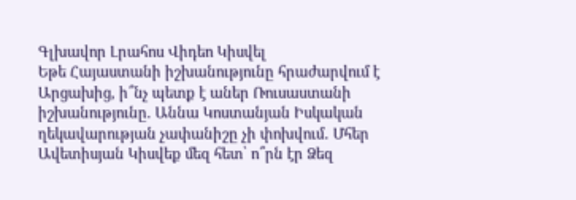Գլխավոր Լրահոս Վիդեո Կիսվել
Եթե Հայաստանի իշխանությունը հրաժարվում է Արցախից, ի՞նչ պետք է աներ Ռուսաստանի իշխանությունը. Աննա Կոստանյան Իսկական ղեկավարության չափանիշը չի փոխվում․ Մհեր Ավետիսյան Կիսվեք մեզ հետ՝ ո՞րն էր Ձեզ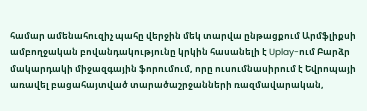համար ամենահուզիչ պահը վերջին մեկ տարվա ընթացքում Արմֆլիքսի ամբողջական բովանդակությունը կրկին հասանելի է Uplay-ում Բարձր մակարդակի միջազգային ֆորումում, որը ուսումնասիրում է Եվրոպայի առավել բացահայտված տարածաշրջանների ռազմավարական,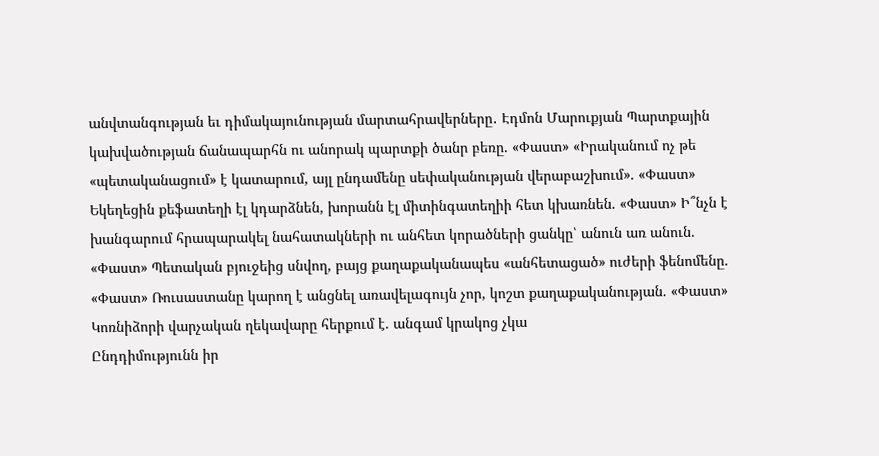անվտանգության եւ դիմակայունության մարտահրավերները․ Էդմոն Մարուքյան Պարտքային կախվածության ճանապարհն ու անորակ պարտքի ծանր բեռը. «Փաստ» «Իրականում ոչ թե «պետականացում» է կատարում, այլ ընդամենը սեփականության վերաբաշխում». «Փաստ» Եկեղեցին քեֆատեղի էլ կդարձնեն, խորանն էլ միտինգատեղիի հետ կխառնեն. «Փաստ» Ի՞նչն է խանգարում հրապարակել նահատակների ու անհետ կորածների ցանկը՝ անուն առ անուն. «Փաստ» Պետական բյուջեից սնվող, բայց քաղաքականապես «անհետացած» ուժերի ֆենոմենը. «Փաստ» Ռուսաստանը կարող է անցնել առավելագույն չոր, կոշտ քաղաքականության. «Փաստ» Կոռնիձորի վարչական ղեկավարը հերքում է. անգամ կրակոց չկա
Ընդդիմությունն իր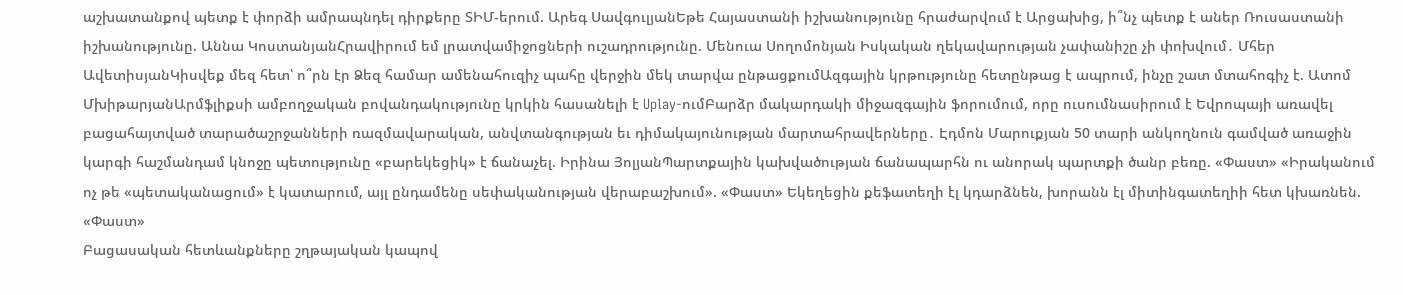աշխատանքով պետք է փորձի ամրապնդել դիրքերը ՏԻՄ-երում. Արեգ ՍավգուլյանԵթե Հայաստանի իշխանությունը հրաժարվում է Արցախից, ի՞նչ պետք է աներ Ռուսաստանի իշխանությունը. Աննա ԿոստանյանՀրավիրում եմ լրատվամիջոցների ուշադրությունը. Մենուա Սողոմոնյան Իսկական ղեկավարության չափանիշը չի փոխվում․ Մհեր ԱվետիսյանԿիսվեք մեզ հետ՝ ո՞րն էր Ձեզ համար ամենահուզիչ պահը վերջին մեկ տարվա ընթացքումԱզգային կրթությունը հետընթաց է ապրում, ինչը շատ մտահոգիչ է. Ատոմ ՄխիթարյանԱրմֆլիքսի ամբողջական բովանդակությունը կրկին հասանելի է Uplay-ումԲարձր մակարդակի միջազգային ֆորումում, որը ուսումնասիրում է Եվրոպայի առավել բացահայտված տարածաշրջանների ռազմավարական, անվտանգության եւ դիմակայունության մարտահրավերները․ Էդմոն Մարուքյան 50 տարի անկողնուն գամված առաջին կարգի հաշմանդամ կնոջը պետությունը «բարեկեցիկ» է ճանաչել. Իրինա ՅոլյանՊարտքային կախվածության ճանապարհն ու անորակ պարտքի ծանր բեռը. «Փաստ» «Իրականում ոչ թե «պետականացում» է կատարում, այլ ընդամենը սեփականության վերաբաշխում». «Փաստ» Եկեղեցին քեֆատեղի էլ կդարձնեն, խորանն էլ միտինգատեղիի հետ կխառնեն. «Փաստ»
Բացասական հետևանքները շղթայական կապով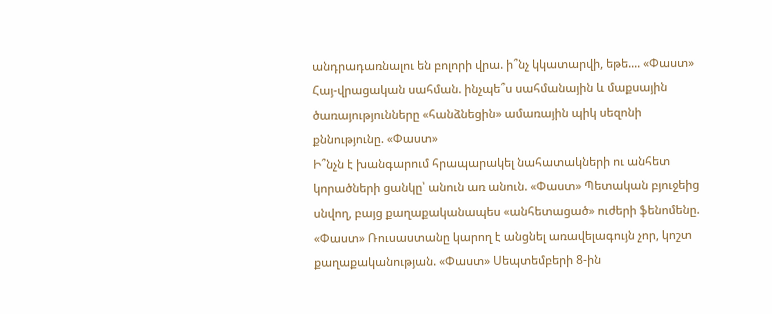անդրադառնալու են բոլորի վրա. ի՞նչ կկատարվի, եթե.... «Փաստ»
Հայ-վրացական սահման. ինչպե՞ս սահմանային և մաքսային ծառայությունները «հանձնեցին» ամառային պիկ սեզոնի քննությունը. «Փաստ»
Ի՞նչն է խանգարում հրապարակել նահատակների ու անհետ կորածների ցանկը՝ անուն առ անուն. «Փաստ» Պետական բյուջեից սնվող, բայց քաղաքականապես «անհետացած» ուժերի ֆենոմենը. «Փաստ» Ռուսաստանը կարող է անցնել առավելագույն չոր, կոշտ քաղաքականության. «Փաստ» Սեպտեմբերի 8-ին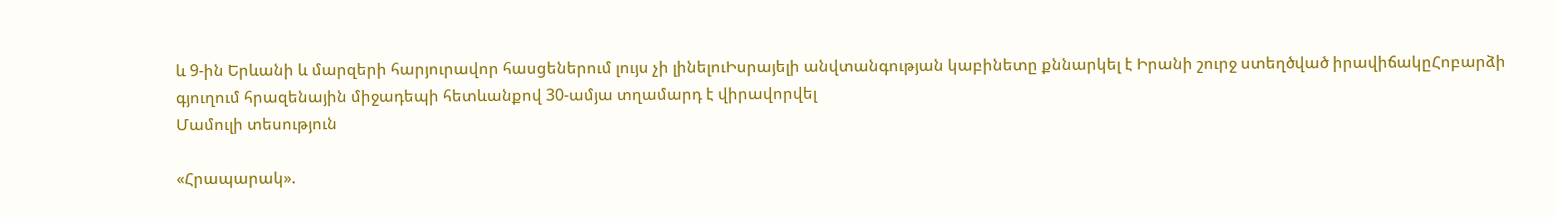և 9-ին Երևանի և մարզերի հարյուրավոր հասցեներում լույս չի լինելուԻսրայելի անվտանգության կաբինետը քննարկել է Իրանի շուրջ ստեղծված իրավիճակըՀոբարձի գյուղում հրազենային միջադեպի հետևանքով 30-ամյա տղամարդ է վիրավորվել
Մամուլի տեսություն

«Հրապարակ».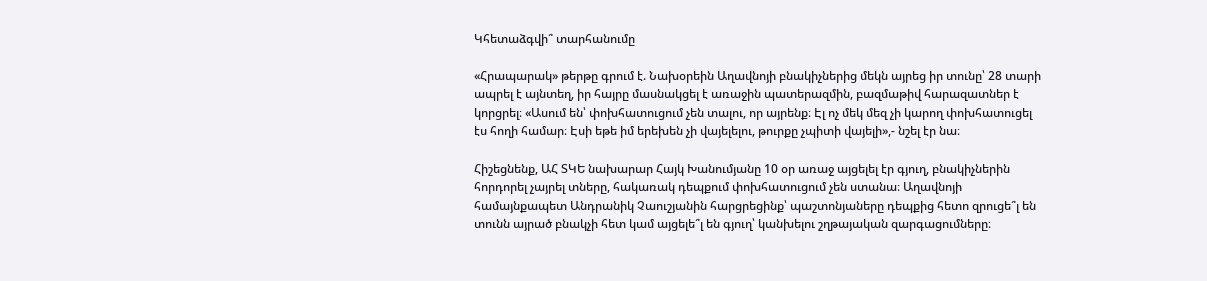Կհետաձգվի՞ տարհանումը

«Հրապարակ» թերթը գրում է. Նախօրեին Աղավնոյի բնակիչներից մեկն այրեց իր տունը՝ 28 տարի ապրել է այնտեղ, իր հայրը մասնակցել է առաջին պատերազմին, բազմաթիվ հարազատներ է կորցրել։ «Ասում են՝ փոխհատուցում չեն տալու, որ այրենք։ Էլ ոչ մեկ մեզ չի կարող փոխհատուցել էս հողի համար։ Էսի եթե իմ երեխեն չի վայելելու, թուրքը չպիտի վայելի»,- նշել էր նա։

Հիշեցնենք, ԱՀ ՏԿԵ նախարար Հայկ Խանումյանը 10 օր առաջ այցելել էր գյուղ, բնակիչներին հորդորել չայրել տները, հակառակ դեպքում փոխհատուցում չեն ստանա։ Աղավնոյի համայնքապետ Անդրանիկ Չաուշյանին հարցրեցինք՝ պաշտոնյաները դեպքից հետո զրուցե՞լ են տունն այրած բնակչի հետ կամ այցելե՞լ են գյուղ՝ կանխելու շղթայական զարգացումները։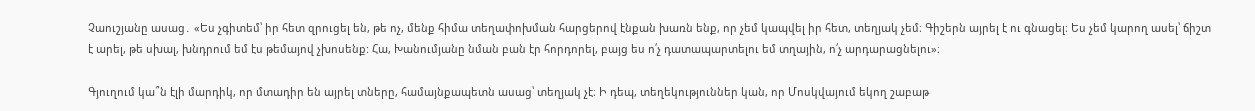Չաուշյանը ասաց․ «Ես չգիտեմ՝ իր հետ զրուցել են, թե ոչ, մենք հիմա տեղափոխման հարցերով էնքան խառն ենք, որ չեմ կապվել իր հետ, տեղյակ չեմ։ Գիշերն այրել է ու գնացել։ Ես չեմ կարող ասել՝ ճիշտ է արել, թե սխալ, խնդրում եմ էս թեմայով չխոսենք: Հա, Խանումյանը նման բան էր հորդորել, բայց ես ո՛չ դատապարտելու եմ տղային, ո՛չ արդարացնելու»։

Գյուղում կա՞ն էլի մարդիկ, որ մտադիր են այրել տները, համայնքապետն ասաց՝ տեղյակ չէ։ Ի դեպ, տեղեկություններ կան, որ Մոսկվայում եկող շաբաթ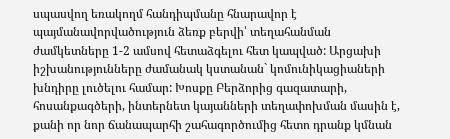սպասվող եռակողմ հանդիպմանը հնարավոր է պայմանավորվածություն ձեռք բերվի՝ տեղահանման ժամկետները 1-2 ամսով հետաձգելու հետ կապված: Արցախի իշխանությունները ժամանակ կստանան` կոմունիկացիաների խնդիրը լուծելու համար: Խոսքը Բերձորից գազատարի, հոսանքագծերի, ինտերնետ կայանների տեղափոխման մասին է, քանի որ նոր ճանապարհի շահագործումից հետո դրանք կմնան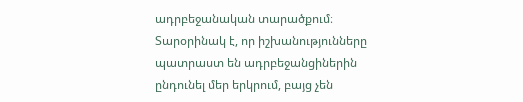ադրբեջանական տարածքում։ Տարօրինակ է, որ իշխանությունները պատրաստ են ադրբեջանցիներին ընդունել մեր երկրում, բայց չեն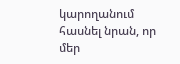կարողանում հասնել նրան, որ մեր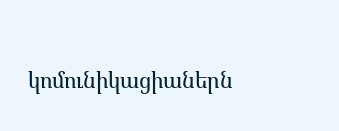կոմունիկացիաներն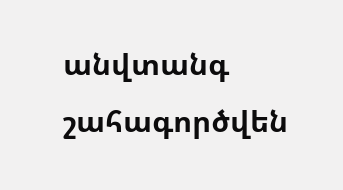անվտանգ շահագործվեն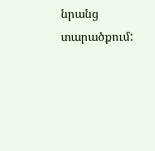նրանց տարածքում: